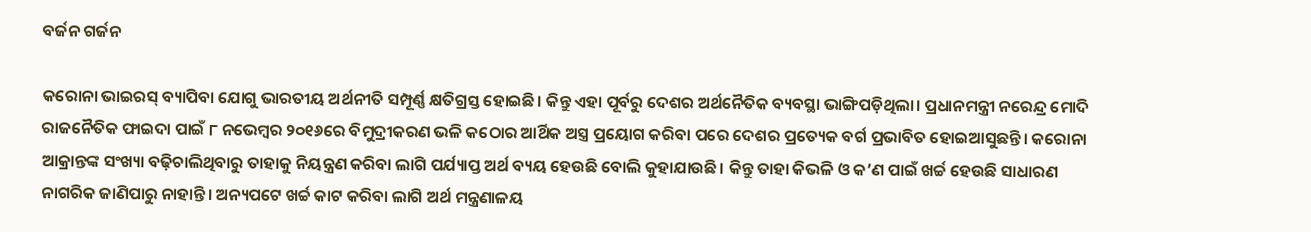ବର୍ଜନ ଗର୍ଜନ

କରୋନା ଭାଇରସ୍‌ ବ୍ୟାପିବା ଯୋଗୁ ଭାରତୀୟ ଅର୍ଥନୀତି ସମ୍ପୂର୍ଣ୍ଣ କ୍ଷତିଗ୍ରସ୍ତ ହୋଇଛି। କିନ୍ତୁ ଏହା ପୂର୍ବରୁ ଦେଶର ଅର୍ଥନୈତିକ ବ୍ୟବସ୍ଥା ଭାଙ୍ଗିପଡ଼ିଥିଲା। ପ୍ରଧାନମନ୍ତ୍ରୀ ନରେନ୍ଦ୍ର ମୋଦି ରାଜନୈତିକ ଫାଇଦା ପାଇଁ ୮ ନଭେମ୍ବର ୨୦୧୬ରେ ବିମୁଦ୍ରୀକରଣ ଭଳି କଠୋର ଆର୍ଥିକ ଅସ୍ତ୍ର ପ୍ରୟୋଗ କରିବା ପରେ ଦେଶର ପ୍ରତ୍ୟେକ ବର୍ଗ ପ୍ରଭାବିତ ହୋଇଆସୁଛନ୍ତି। କରୋନା ଆକ୍ରାନ୍ତଙ୍କ ସଂଖ୍ୟା ବଢ଼ିଚାଲିଥିବାରୁ ତାହାକୁ ନିୟନ୍ତ୍ରଣ କରିବା ଲାଗି ପର୍ଯ୍ୟାପ୍ତ ଅର୍ଥ ବ୍ୟୟ ହେଉଛି ବୋଲି କୁହାଯାଉଛି। କିନ୍ତୁ ତାହା କିଭଳି ଓ କ’ଣ ପାଇଁ ଖର୍ଚ୍ଚ ହେଉଛି ସାଧାରଣ ନାଗରିକ ଜାଣିପାରୁ ନାହାନ୍ତି। ଅନ୍ୟପଟେ ଖର୍ଚ୍ଚ କାଟ କରିବା ଲାଗି ଅର୍ଥ ମନ୍ତ୍ରଣାଳୟ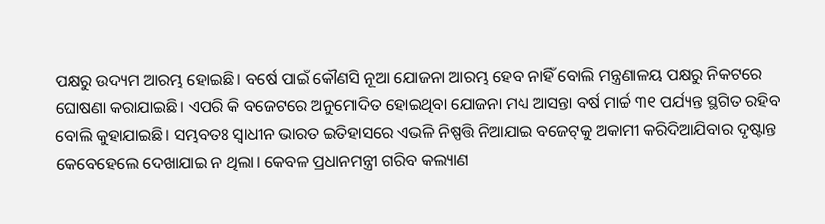ପକ୍ଷରୁ ଉଦ୍ୟମ ଆରମ୍ଭ ହୋଇଛି। ବର୍ଷେ ପାଇଁ କୌଣସି ନୂଆ ଯୋଜନା ଆରମ୍ଭ ହେବ ନାହିଁ ବୋଲି ମନ୍ତ୍ରଣାଳୟ ପକ୍ଷରୁ ନିକଟରେ ଘୋଷଣା କରାଯାଇଛି। ଏପରି କି ବଜେଟରେ ଅନୁମୋଦିତ ହୋଇଥିବା ଯୋଜନା ମଧ୍ୟ ଆସନ୍ତା ବର୍ଷ ମାର୍ଚ୍ଚ ୩୧ ପର୍ଯ୍ୟନ୍ତ ସ୍ଥଗିତ ରହିବ ବୋଲି କୁହାଯାଇଛି। ସମ୍ଭବତଃ ସ୍ବାଧୀନ ଭାରତ ଇତିହାସରେ ଏଭଳି ନିଷ୍ପତ୍ତି ନିଆଯାଇ ବଜେଟ୍‌କୁ ଅକାମୀ କରିଦିଆଯିବାର ଦୃଷ୍ଟାନ୍ତ କେବେହେଲେ ଦେଖାଯାଇ ନ ଥିଲା। କେବଳ ପ୍ରଧାନମନ୍ତ୍ରୀ ଗରିବ କଲ୍ୟାଣ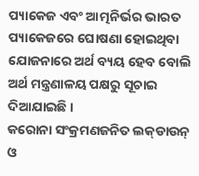ପ୍ୟାକେଜ ଏବଂ ଆତ୍ମନିର୍ଭର ଭାରତ ପ୍ୟାକେଜରେ ଘୋଷଣା ହୋଇଥିବା ଯୋଜନାରେ ଅର୍ଥ ବ୍ୟୟ ହେବ ବୋଲି ଅର୍ଥ ମନ୍ତ୍ରଣାଳୟ ପକ୍ଷରୁ ସୂଚାଇ ଦିଆଯାଇଛି।
କରୋନା ସଂକ୍ରମଣଜନିତ ଲକ୍‌ଡାଉନ୍‌ ଓ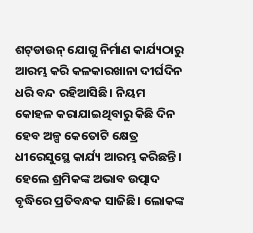ଶଟ୍‌ଡାଉନ୍‌ ଯୋଗୁ ନିର୍ମାଣ କାର୍ଯ୍ୟଠାରୁ ଆରମ୍ଭ କରି କଳକାରଖାନା ଦୀର୍ଘଦିନ ଧରି ବନ୍ଦ ରହିଆସିଛି। ନିୟମ କୋହଳ କରାଯାଇଥିବାରୁ କିଛି ଦିନ ହେବ ଅଳ୍ପ କେତୋଟି କ୍ଷେତ୍ର ଧୀରେସୁସ୍ଥେ କାର୍ଯ୍ୟ ଆରମ୍ଭ କରିଛନ୍ତି। ହେଲେ ଶ୍ରମିକଙ୍କ ଅଭାବ ଉତ୍ପାଦ ବୃଦ୍ଧିରେ ପ୍ରତିବନ୍ଧକ ସାଜିଛି। ଲୋକଙ୍କ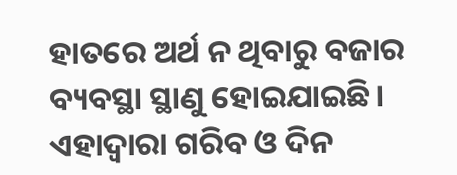ହାତରେ ଅର୍ଥ ନ ଥିବାରୁ ବଜାର ବ୍ୟବସ୍ଥା ସ୍ଥାଣୁ ହୋଇଯାଇଛି। ଏହାଦ୍ୱାରା ଗରିବ ଓ ଦିନ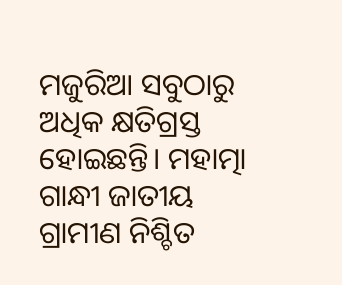ମଜୁରିଆ ସବୁଠାରୁ ଅଧିକ କ୍ଷତିଗ୍ରସ୍ତ ହୋଇଛନ୍ତି। ମହାତ୍ମା ଗାନ୍ଧୀ ଜାତୀୟ ଗ୍ରାମୀଣ ନିଶ୍ଚିତ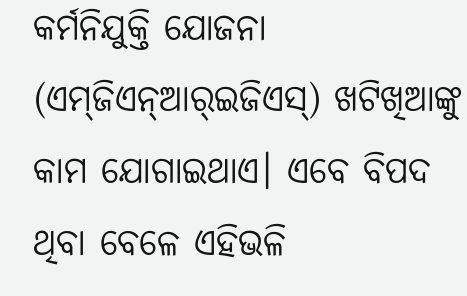କର୍ମନିଯୁକ୍ତି ଯୋଜନା (ଏମ୍‌ଜିଏନ୍‌ଆର୍‌ଇଜିଏସ୍‌) ଖଟିଖିଆଙ୍କୁ କାମ ଯୋଗାଇଥାଏ। ଏବେ ବିପଦ ଥିବା ବେଳେ ଏହିଭଳି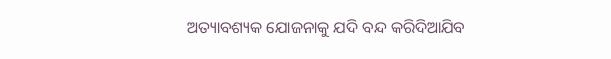ଅତ୍ୟାବଶ୍ୟକ ଯୋଜନାକୁ ଯଦି ବନ୍ଦ କରିଦିଆଯିବ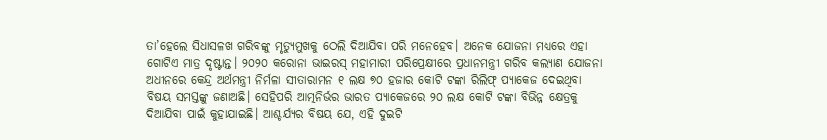ତା’ହେଲେ ସିଧାସଳଖ ଗରିବଙ୍କୁ ମୃତ୍ୟୁମୁଖକୁ ଠେଲି ଦିଆଯିବା ପରି ମନେହେବ। ଅନେକ ଯୋଜନା ମଧ୍ୟରେ ଏହା ଗୋଟିଏ ମାତ୍ର ଦୃଷ୍ଟାନ୍ତ। ୨୦୨୦ କରୋନା ଭାଇରସ୍‌ ମହାମାରୀ ପରିପ୍ରେକ୍ଷୀରେ ପ୍ରଧାନମନ୍ତ୍ରୀ ଗରିବ କଲ୍ୟାଣ ଯୋଜନା ଅଧୀନରେ କେନ୍ଦ୍ର ଅର୍ଥମନ୍ତ୍ରୀ ନିର୍ମଳା ସୀତାରାମନ ୧ ଲକ୍ଷ ୭୦ ହଜାର କୋଟି ଟଙ୍କା ରିଲିଫ୍‌ ପ୍ୟାକେଜ ଦେଇଥିବା ବିଷୟ ସମସ୍ତଙ୍କୁ ଜଣାଅଛି। ସେହିପରି ଆତ୍ମନିର୍ଭର ଭାରତ ପ୍ୟାକେଜରେ ୨୦ ଲକ୍ଷ କୋଟି ଟଙ୍କା ବିଭିନ୍ନ କ୍ଷେତ୍ରକୁ ଦିଆଯିବା ପାଇଁ କୁହାଯାଇଛି। ଆଶ୍ଚର୍ଯ୍ୟର ବିଷୟ ଯେ, ଏହି ଦୁଇଟି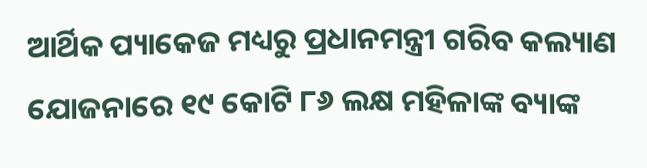ଆର୍ଥିକ ପ୍ୟାକେଜ ମଧ୍ୟରୁ ପ୍ରଧାନମନ୍ତ୍ରୀ ଗରିବ କଲ୍ୟାଣ ଯୋଜନାରେ ୧୯ କୋଟି ୮୬ ଲକ୍ଷ ମହିଳାଙ୍କ ବ୍ୟାଙ୍କ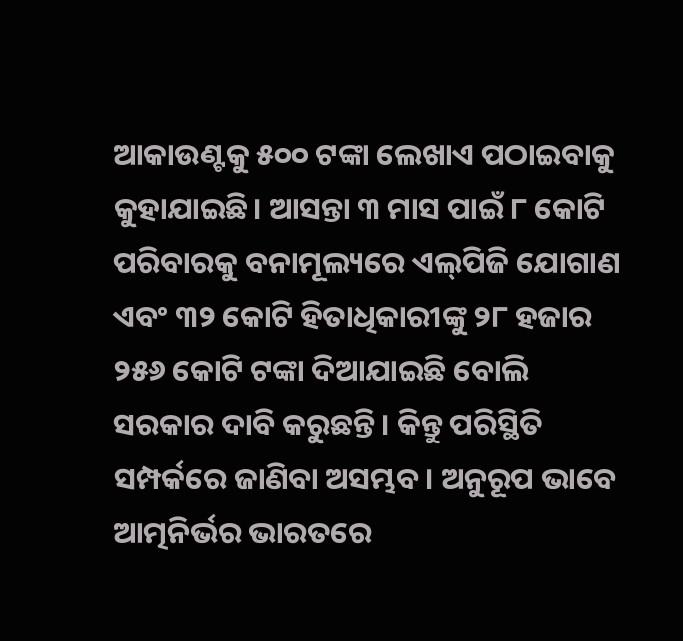ଆକାଉଣ୍ଟକୁ ୫୦୦ ଟଙ୍କା ଲେଖାଏ ପଠାଇବାକୁ କୁହାଯାଇଛି। ଆସନ୍ତା ୩ ମାସ ପାଇଁ ୮ କୋଟି ପରିବାରକୁ ବନାମୂଲ୍ୟରେ ଏଲ୍‌ପିଜି ଯୋଗାଣ ଏବଂ ୩୨ କୋଟି ହିତାଧିକାରୀଙ୍କୁ ୨୮ ହଜାର ୨୫୬ କୋଟି ଟଙ୍କା ଦିଆଯାଇଛି ବୋଲି ସରକାର ଦାବି କରୁଛନ୍ତି। କିନ୍ତୁ ପରିସ୍ଥିତି ସମ୍ପର୍କରେ ଜାଣିବା ଅସମ୍ଭବ। ଅନୁରୂପ ଭାବେ ଆତ୍ମନିର୍ଭର ଭାରତରେ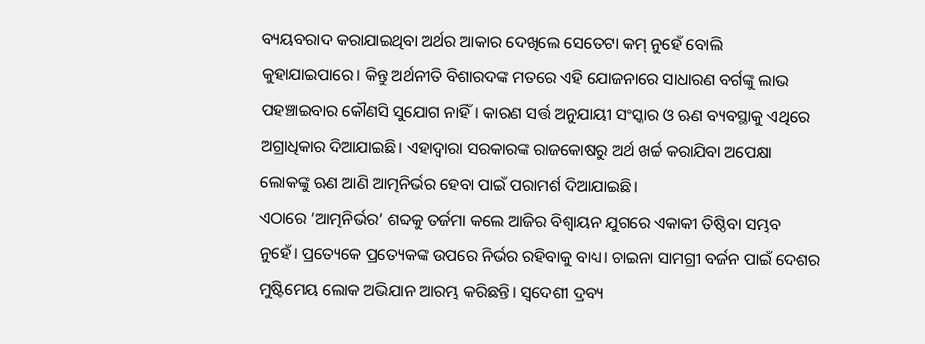ବ୍ୟୟବରାଦ କରାଯାଇଥିବା ଅର୍ଥର ଆକାର ଦେଖିଲେ ସେତେଟା କମ୍‌ ନୁହେଁ ବୋଲି କୁହାଯାଇପାରେ। କିନ୍ତୁ ଅର୍ଥନୀତି ବିଶାରଦଙ୍କ ମତରେ ଏହି ଯୋଜନାରେ ସାଧାରଣ ବର୍ଗଙ୍କୁ ଲାଭ ପହଞ୍ଚାଇବାର କୌଣସି ସୁଯୋଗ ନାହିଁ। କାରଣ ସର୍ତ୍ତ ଅନୁଯାୟୀ ସଂସ୍କାର ଓ ଋଣ ବ୍ୟବସ୍ଥାକୁ ଏଥିରେ ଅଗ୍ରାଧିକାର ଦିଆଯାଇଛି। ଏହାଦ୍ୱାରା ସରକାରଙ୍କ ରାଜକୋଷରୁ ଅର୍ଥ ଖର୍ଚ୍ଚ କରାଯିବା ଅପେକ୍ଷା ଲୋକଙ୍କୁ ଋଣ ଆଣି ଆତ୍ମନିର୍ଭର ହେବା ପାଇଁ ପରାମର୍ଶ ଦିଆଯାଇଛି।
ଏଠାରେ ‘ଆତ୍ମନିର୍ଭର’ ଶବ୍ଦକୁ ତର୍ଜମା କଲେ ଆଜିର ବିଶ୍ୱାୟନ ଯୁଗରେ ଏକାକୀ ତିଷ୍ଠିବା ସମ୍ଭବ ନୁହେଁ। ପ୍ରତ୍ୟେକେ ପ୍ରତ୍ୟେକଙ୍କ ଉପରେ ନିର୍ଭର ରହିବାକୁ ବାଧ୍ୟ। ଚାଇନା ସାମଗ୍ରୀ ବର୍ଜନ ପାଇଁ ଦେଶର ମୁଷ୍ଟିମେୟ ଲୋକ ଅଭିଯାନ ଆରମ୍ଭ କରିଛନ୍ତି। ସ୍ବଦେଶୀ ଦ୍ରବ୍ୟ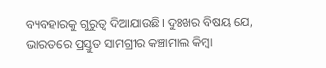ବ୍ୟବହାରକୁ ଗୁରୁତ୍ୱ ଦିଆଯାଉଛି। ଦୁଃଖର ବିଷୟ ଯେ, ଭାରତରେ ପ୍ରସ୍ତୁତ ସାମଗ୍ରୀର କଞ୍ଚାମାଲ କିମ୍ବା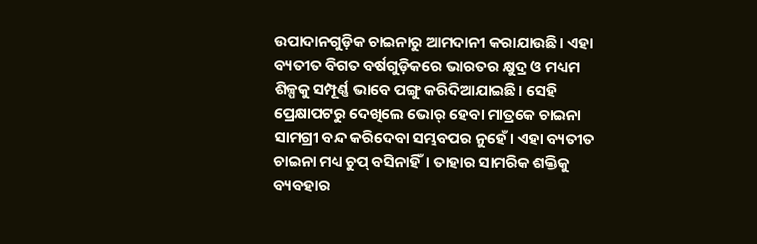ଉପାଦାନଗୁଡ଼ିକ ଚାଇନାରୁ ଆମଦାନୀ କରାଯାଉଛି। ଏହା ବ୍ୟତୀତ ବିଗତ ବର୍ଷଗୁଡ଼ିକରେ ଭାରତର କ୍ଷୁଦ୍ର ଓ ମଧ୍ୟମ ଶିଳ୍ପକୁ ସମ୍ପୂର୍ଣ୍ଣ ଭାବେ ପଙ୍ଗୁ କରିଦିଆଯାଇଛି। ସେହି ପ୍ରେକ୍ଷାପଟରୁ ଦେଖିଲେ ଭୋର୍‌ ହେବା ମାତ୍ରକେ ଚାଇନା ସାମଗ୍ରୀ ବନ୍ଦ କରିଦେବା ସମ୍ଭବପର ନୁହେଁ। ଏହା ବ୍ୟତୀତ ଚାଇନା ମଧ୍ୟ ଚୁପ୍‌ ବସିନାହିଁ। ତାହାର ସାମରିକ ଶକ୍ତିକୁ ବ୍ୟବହାର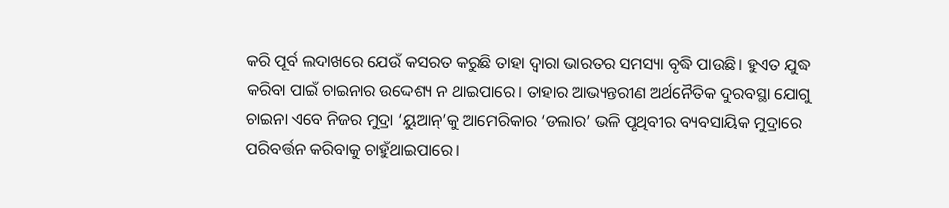କରି ପୂର୍ବ ଲଦାଖରେ ଯେଉଁ କସରତ କରୁଛି ତାହା ଦ୍ୱାରା ଭାରତର ସମସ୍ୟା ବୃଦ୍ଧି ପାଉଛି। ହୁଏତ ଯୁଦ୍ଧ କରିବା ପାଇଁ ଚାଇନାର ଉଦ୍ଦେଶ୍ୟ ନ ଥାଇପାରେ। ତାହାର ଆଭ୍ୟନ୍ତରୀଣ ଅର୍ଥନୈତିକ ଦୁରବସ୍ଥା ଯୋଗୁ ଚାଇନା ଏବେ ନିଜର ମୁଦ୍ରା ‘ୟୁଆନ୍‌’କୁ ଆମେରିକାର ‘ଡଲାର’ ଭଳି ପୃଥିବୀର ବ୍ୟବସାୟିକ ମୁଦ୍ରାରେ ପରିବର୍ତ୍ତନ କରିବାକୁ ଚାହୁଁଥାଇପାରେ।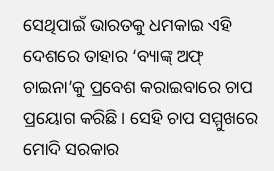ସେଥିପାଇଁ ଭାରତକୁ ଧମକାଇ ଏହି ଦେଶରେ ତାହାର ‘ବ୍ୟାଙ୍କ୍‌ ଅଫ୍‌ ଚାଇନା’କୁ ପ୍ରବେଶ କରାଇବାରେ ଚାପ ପ୍ରୟୋଗ କରିଛି। ସେହି ଚାପ ସମ୍ମୁଖରେ ମୋଦି ସରକାର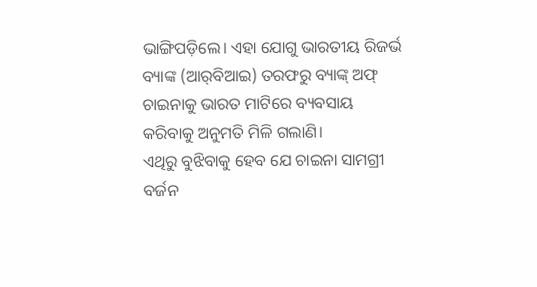ଭାଙ୍ଗିପଡ଼ିଲେ। ଏହା ଯୋଗୁ ଭାରତୀୟ ରିଜର୍ଭ ବ୍ୟାଙ୍କ (ଆର୍‌ବିଆଇ) ତରଫରୁ ବ୍ୟାଙ୍କ୍‌ ଅଫ୍‌ ଚାଇନାକୁ ଭାରତ ମାଟିରେ ବ୍ୟବସାୟ କରିବାକୁ ଅନୁମତି ମିଳି ଗଲାଣି।
ଏଥିରୁ ବୁଝିବାକୁ ହେବ ଯେ ଚାଇନା ସାମଗ୍ରୀ ବର୍ଜନ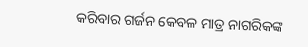କରିବାର ଗର୍ଜନ କେବଳ ମାତ୍ର ନାଗରିକଙ୍କ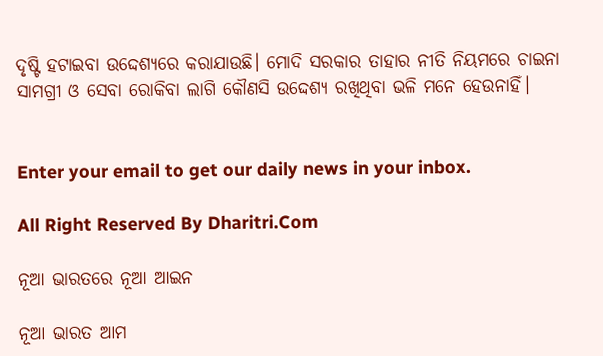ଦୃଷ୍ଟି ହଟାଇବା ଉଦ୍ଦେଶ୍ୟରେ କରାଯାଉଛି। ମୋଦି ସରକାର ତାହାର ନୀତି ନିୟମରେ ଚାଇନା ସାମଗ୍ରୀ ଓ ସେବା ରୋକିବା ଲାଗି କୌଣସି ଉଦ୍ଦେଶ୍ୟ ରଖିଥିବା ଭଳି ମନେ ହେଉନାହିଁ।


Enter your email to get our daily news in your inbox.

All Right Reserved By Dharitri.Com

ନୂଆ ଭାରତରେ ନୂଆ ଆଇନ

ନୂଆ ଭାରତ ଆମ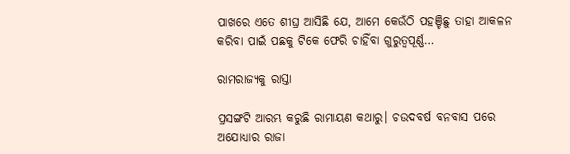ପାଖରେ ଏତେ ଶୀଘ୍ର ଆସିଛି ଯେ, ଆମେ କେଉଁଠି ପହଞ୍ଚିଛୁ ତାହା ଆକଳନ କରିବା ପାଇଁ ପଛକୁ ଟିକେ ଫେରି ଚାହିଁବା ଗୁରୁତ୍ୱପୂର୍ଣ୍ଣ…

ରାମରାଜ୍ୟକୁ ରାସ୍ତା

ପ୍ରସଙ୍ଗଟି ଆରମ୍ଭ କରୁଛି ରାମାୟଣ କଥାରୁ। ଚଉଦବର୍ଷ ବନବାସ ପରେ ଅଯୋଧ୍ୟାର ରାଜା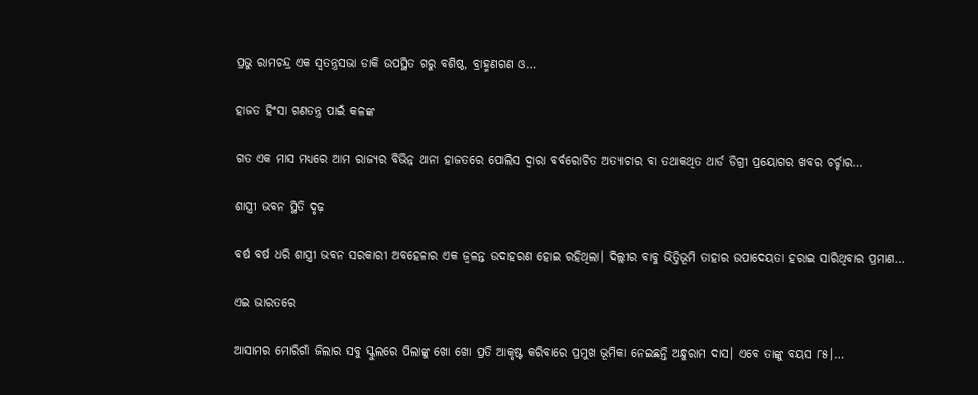ପ୍ରଭୁ ରାମଚନ୍ଦ୍ର ଏକ ସ୍ବତନ୍ତ୍ରସଭା ଡାକି ଉପସ୍ଥିତ ଗରୁ ବଶିଷ୍ଠ, ବ୍ରାହ୍ମଣଗଣ ଓ…

ହାଜତ ହିଂସା ଗଣତନ୍ତ୍ର ପାଇଁ କଳଙ୍କ

ଗତ ଏକ ମାସ ମଧ୍ୟରେ ଆମ ରାଜ୍ୟର ବିଭିନ୍ନ ଥାନା ହାଜତରେ ପୋଲିସ ଦ୍ୱାରା ବର୍ବରୋଚିତ ଅତ୍ୟାଚାର ବା ତଥାକଥିତ ଥାର୍ଡ ଡିଗ୍ରୀ ପ୍ରୟୋଗର ଖବର ଚର୍ଚ୍ଚାର…

ଶାସ୍ତ୍ରୀ ଭବନ ସ୍ଥିତି ଦୃଢ଼

ବର୍ଷ ବର୍ଷ ଧରି ଶାସ୍ତ୍ରୀ ଭବନ ସରକାରୀ ଅବହେଳାର ଏକ ଜ୍ୱଳନ୍ତ ଉଦାହରଣ ହୋଇ ରହିଥିଲା। ଦିଲ୍ଲୀର ବାବୁ ଭିତ୍ତିଭୂମି ତାହାର ଉପାଦେୟତା ହରାଇ ସାରିଥିବାର ପ୍ରମାଣ…

ଏଇ ଭାରତରେ

ଆସାମର ମୋରିଗାଁ ଜିଲାର ସବୁ ସ୍କୁଲରେ ପିଲାଙ୍କୁ ଖୋ ଖୋ ପ୍ରତି ଆକୃଷ୍ଟ କରିବାରେ ପ୍ରମୁଖ ଭୂମିକା ନେଇଛନ୍ତି ଅନ୍ଧୁରାମ ଦାସ। ଏବେ ତାଙ୍କୁ ବୟସ ୮୫।…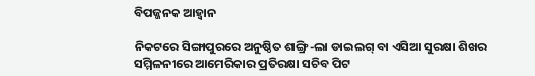ବିପଜ୍ଜନକ ଆହ୍ବାନ

ନିକଟରେ ସିଙ୍ଗାପୁରରେ ଅନୁଷ୍ଠିତ ଶାଙ୍ଗ୍ରି-ଲା ଡାଇଲଗ୍‌ ବା ଏସିଆ ସୁରକ୍ଷା ଶିଖର ସମ୍ମିଳନୀରେ ଆମେରିକାର ପ୍ରତିରକ୍ଷା ସଚିବ ପିଟ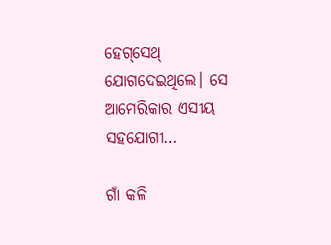ହେଗ୍‌ସେଥ୍‌ ଯୋଗଦେଇଥିଲେ। ସେ ଆମେରିକାର ଏସୀୟ ସହଯୋଗୀ…

ଗାଁ କଳି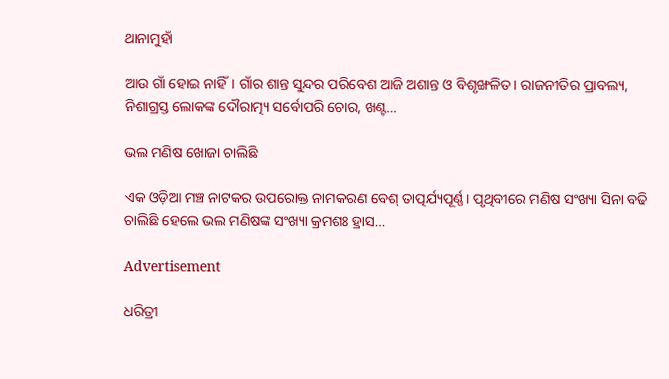ଥାନାମୁହାଁ

ଆଉ ଗାଁ ହୋଇ ନାହିଁ। ଗାଁର ଶାନ୍ତ ସୁନ୍ଦର ପରିବେଶ ଆଜି ଅଶାନ୍ତ ଓ ବିଶୃଙ୍ଖଳିତ। ରାଜନୀତିର ପ୍ରାବଲ୍ୟ, ନିଶାଗ୍ରସ୍ତ ଲୋକଙ୍କ ଦୌରାତ୍ମ୍ୟ ସର୍ବୋପରି ଚୋର, ଖଣ୍ଟ…

ଭଲ ମଣିଷ ଖୋଜା ଚାଲିଛି

ଏକ ଓଡ଼ିଆ ମଞ୍ଚ ନାଟକର ଉପରୋକ୍ତ ନାମକରଣ ବେଶ୍‌ ତାତ୍ପର୍ଯ୍ୟପୂର୍ଣ୍ଣ। ପୃଥିବୀରେ ମଣିଷ ସଂଖ୍ୟା ସିନା ବଢି ଚାଲିଛି ହେଲେ ଭଲ ମଣିଷଙ୍କ ସଂଖ୍ୟା କ୍ରମଶଃ ହ୍ରାସ…

Advertisement

ଧରିତ୍ରୀ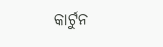କାର୍ଟୁନ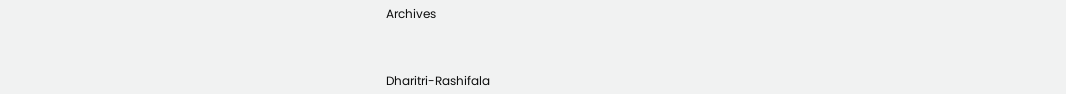Archives



Dharitri-Rashifala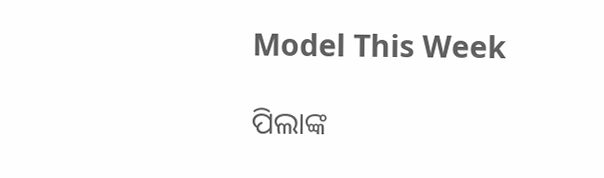Model This Week

ପିଲାଙ୍କ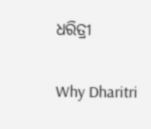ଧରିତ୍ରୀ

Why Dharitri